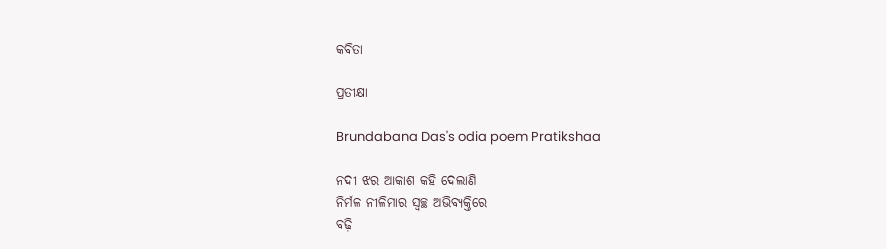କବିତା

ପ୍ରତୀକ୍ଷା

Brundabana Das's odia poem Pratikshaa

ନଦୀ ଝର ଆକାଶ କହି ଦେଲାଣି
ନିର୍ମଳ ନୀଳିମାର ସ୍ୱଚ୍ଛ ଅଭିବ୍ୟକ୍ତିରେ
ବଢ଼ି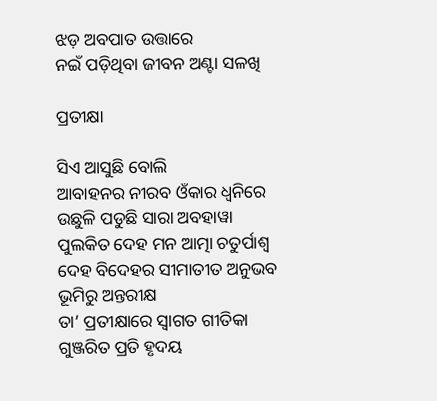ଝଡ଼ ଅବପାତ ଉତ୍ତାରେ
ନଇଁ ପଡ଼ିଥିବା ଜୀବନ ଅଣ୍ଟା ସଳଖି

ପ୍ରତୀକ୍ଷା

ସିଏ ଆସୁଛି ବୋଲି
ଆବାହନର ନୀରବ ଓଁକାର ଧ୍ୱନିରେ
ଉଛୁଳି ପଡୁଛି ସାରା ଅବହାୱା
ପୁଲକିତ ଦେହ ମନ ଆତ୍ମା ଚତୁର୍ପାଶ୍ୱ
ଦେହ ବିଦେହର ସୀମାତୀତ ଅନୁଭବ
ଭୂମିରୁ ଅନ୍ତରୀକ୍ଷ
ତା’ ପ୍ରତୀକ୍ଷାରେ ସ୍ୱାଗତ ଗୀତିକା
ଗୁଞ୍ଜରିତ ପ୍ରତି ହୃଦୟ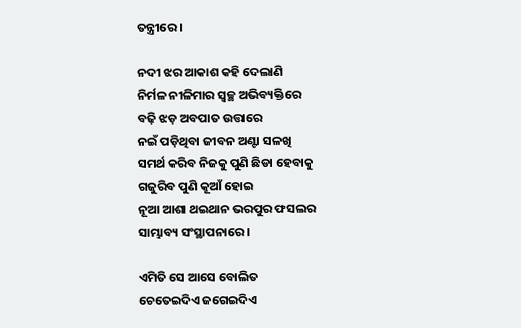ତନ୍ତ୍ରୀରେ ।

ନଦୀ ଝର ଆକାଶ କହି ଦେଲାଣି
ନିର୍ମଳ ନୀଳିମାର ସ୍ୱଚ୍ଛ ଅଭିବ୍ୟକ୍ତିରେ
ବଢ଼ି ଝଡ଼ ଅବପାତ ଉତ୍ତାରେ
ନଇଁ ପଡ଼ିଥିବା ଜୀବନ ଅଣ୍ଟା ସଳଖି
ସମର୍ଥ କରିବ ନିଜକୁ ପୁଣି ଛିଡା ହେବାକୁ
ଗଜୁରିବ ପୁଣି କୂଆଁ ହୋଇ
ନୂଆ ଆଶା ଥଇଥାନ ଭରପୁର ଫସଲର
ସାମ୍ଭାବ୍ୟ ସଂସ୍ଥାପନାରେ ।

ଏମିତି ସେ ଆସେ ବୋଲିତ
ଚେତେଇଦିଏ ଜଗେଇଦିଏ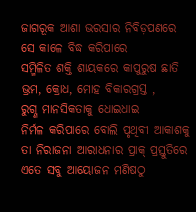ଜାଗରୂକ ଆଶା ଭରସାର ନିବିଡ଼ପଣରେ
ସେ କାଳେ ବିଦ୍ଧ କରିପାରେ
ସମ୍ମିଳିତ ଶକ୍ତି ଶାୟକରେ କାପୁରୁଷ ଛାତି
ଭ୍ରମ, କ୍ରୋଧ, ମୋହ ବିକାରଗ୍ରସ୍ତ ,
ରୁଗ୍ଣ ମାନସିକତାକୁ ଧୋଇଧାଇ
ନିର୍ମଳ କରିପାରେ ବୋଲି ପୃଥିବୀ ଆକାଶକୁ
ତା ନିରାଜନା ଆରାଧନାର ପ୍ରାକ୍‌ ପ୍ରସ୍ତୁତିରେ
ଏତେ ସବୁ ଆୟୋଜନ ମଣିଷଠୁ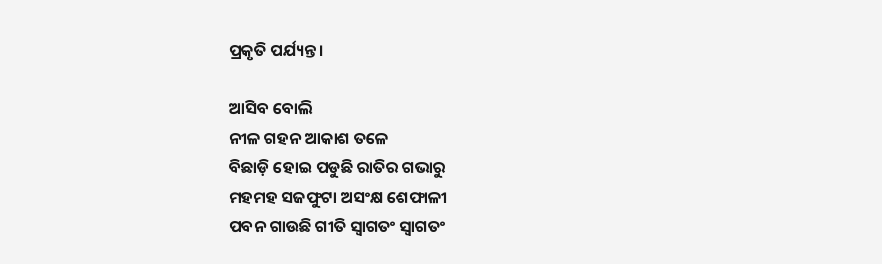ପ୍ରକୃତି ପର୍ଯ୍ୟନ୍ତ ।

ଆସିବ ବୋଲି
ନୀଳ ଗହନ ଆକାଶ ତଳେ
ବିଛାଡ଼ି ହୋଇ ପଡୁଛି ରାତିର ଗଭାରୁ
ମହମହ ସଜଫୁଟା ଅସଂକ୍ଷ ଶେଫାଳୀ
ପବନ ଗାଉଛି ଗୀତି ସ୍ବାଗତଂ ସ୍ବାଗତଂ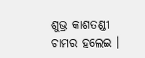ଶୁଭ୍ର କାଶତଣ୍ଡୀ ଚାମର ହଲେଇ ।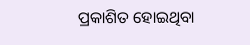ପ୍ରକାଶିତ ହୋଇଥିବା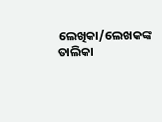ଲେଖିକା/ଲେଖକଙ୍କ ତାଲିକା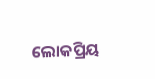ଲୋକପ୍ରିୟ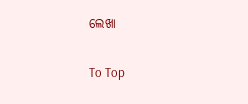ଲେଖା

To Top